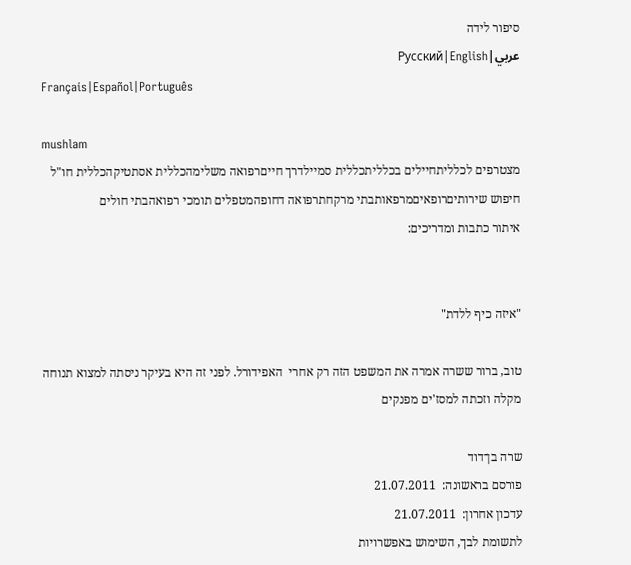סיפור לידה
عربي|Русский|English
Français|Español|Português

mushlam
מצטרפים לכלליתחיילים בכלליתכללית סמיילדרך חייםרפואה משלימהכללית אסתטיקהכללית חו"ל
חיפוש שירותיםרופאיםמרפאותבתי מרקחתרפואה דחופהמטפלים תומכי רפואהבתי חולים
איתור כתבות ומדריכים:


"איזה כיף ללדת"

טוב, ברור ששרה אמרה את המשפט הזה רק אחרי  האפידורל. לפני זה היא בעיקר ניסתה למצוא תנוחה מקלה וזכתה למסז'ים מפנקים

שרה בן־דוד
פורסם בראשונה:  21.07.2011
עדכון אחרון:  21.07.2011
לתשומת לבך, השימוש באפשרויות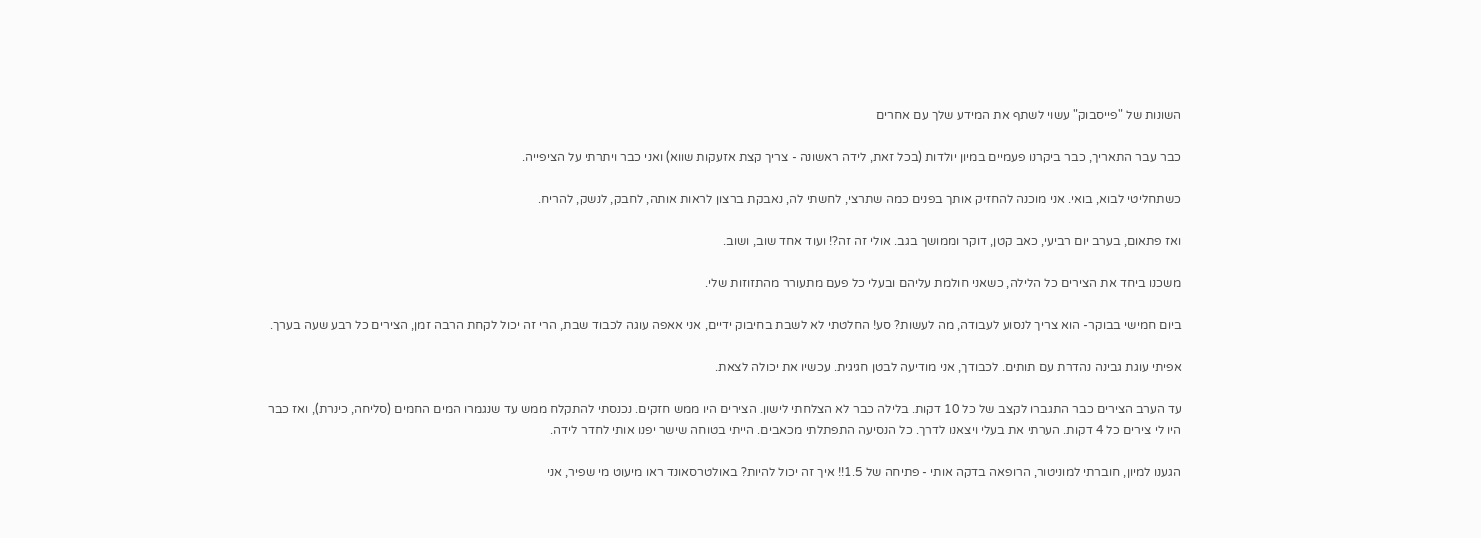השונות של "פייסבוק" עשוי לשתף את המידע שלך עם אחרים

כבר עבר התאריך, כבר ביקרנו פעמיים במיון יולדות (בכל זאת, לידה ראשונה - צריך קצת אזעקות שווא) ואני כבר ויתרתי על הציפייה.

כשתחליטי לבוא, בואי. אני מוכנה להחזיק אותך בפנים כמה שתרצי, לחשתי לה, נאבקת ברצון לראות אותה, לחבק, לנשק, להריח.

ואז פתאום, בערב יום רביעי, כאב קטן, דוקר וממושך בגב. אולי זה זה?! ועוד אחד שוב, ושוב.

משכנו ביחד את הצירים כל הלילה, כשאני חולמת עליהם ובעלי כל פעם מתעורר מהתזוזות שלי.

ביום חמישי בבוקר- הוא צריך לנסוע לעבודה, מה לעשות? סע! החלטתי לא לשבת בחיבוק ידיים, אני אאפה עוגה לכבוד שבת, הרי זה יכול לקחת הרבה זמן, הצירים כל רבע שעה בערך.

אפיתי עוגת גבינה נהדרת עם תותים. לכבודך, אני מודיעה לבטן חגיגית. עכשיו את יכולה לצאת.

עד הערב הצירים כבר התגברו לקצב של כל 10 דקות. בלילה כבר לא הצלחתי לישון. הצירים היו ממש חזקים. נכנסתי להתקלח ממש עד שנגמרו המים החמים (סליחה, כינרת), ואז כבר היו לי צירים כל 4 דקות. הערתי את בעלי ויצאנו לדרך. כל הנסיעה התפתלתי מכאבים. הייתי בטוחה שישר יפנו אותי לחדר לידה.

הגענו למיון, חוברתי למוניטור, הרופאה בדקה אותי - פתיחה של 1.5!! איך זה יכול להיות? באולטרסאונד ראו מיעוט מי שפיר, אני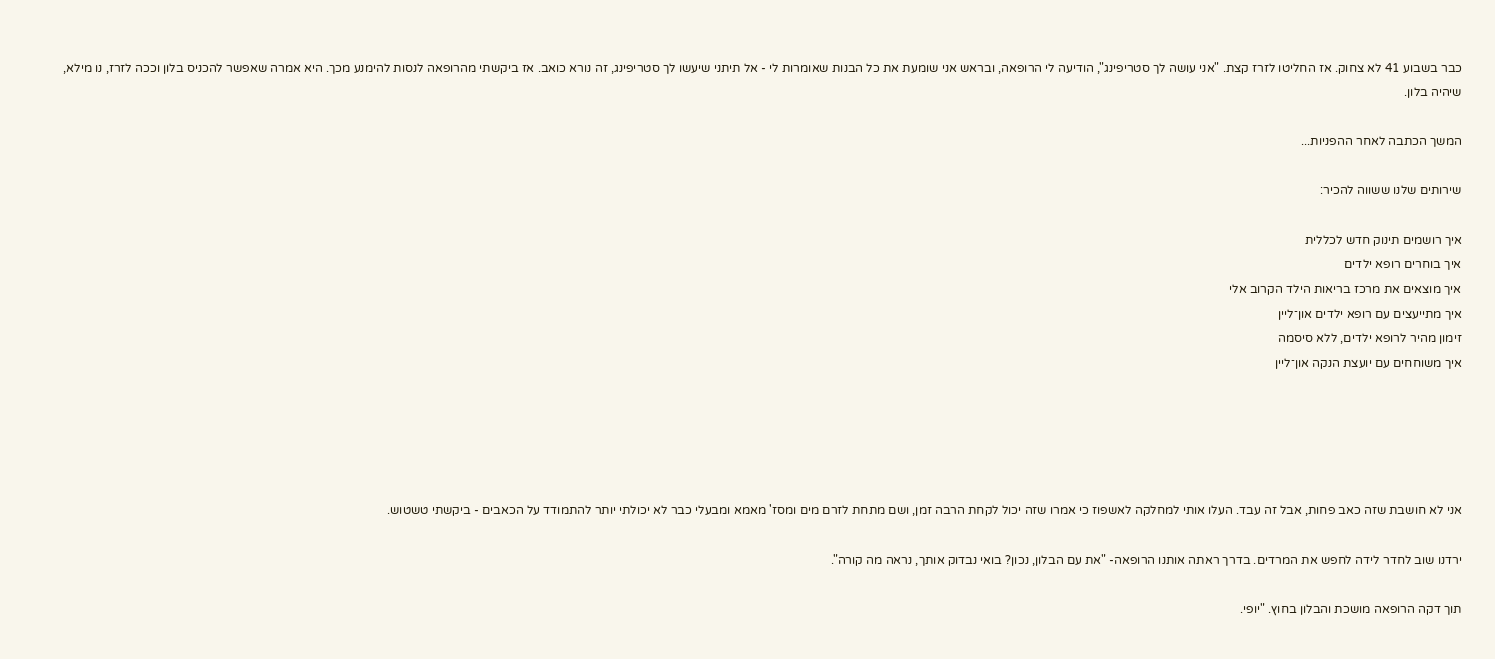כבר בשבוע 41 לא צחוק. אז החליטו לזרז קצת. "אני עושה לך סטריפינג", הודיעה לי הרופאה, ובראש אני שומעת את כל הבנות שאומרות לי - אל תיתני שיעשו לך סטריפינג, זה נורא כואב. אז ביקשתי מהרופאה לנסות להימנע מכך. היא אמרה שאפשר להכניס בלון וככה לזרז, נו מילא, שיהיה בלון.

המשך הכתבה לאחר ההפניות...

שירותים שלנו ששווה להכיר:

איך רושמים תינוק חדש לכללית
איך בוחרים רופא ילדים
איך מוצאים את מרכז בריאות הילד הקרוב אלי
איך מתייעצים עם רופא ילדים און־ליין
זימון מהיר לרופא ילדים, ללא סיסמה
איך משוחחים עם יועצת הנקה און־ליין





אני לא חושבת שזה כאב פחות, אבל זה עבד. העלו אותי למחלקה לאשפוז כי אמרו שזה יכול לקחת הרבה זמן, ושם מתחת לזרם מים ומסז' מאמא ומבעלי כבר לא יכולתי יותר להתמודד על הכאבים - ביקשתי טשטוש.

ירדנו שוב לחדר לידה לחפש את המרדים. בדרך ראתה אותנו הרופאה- "את עם הבלון, נכון? בואי נבדוק אותך, נראה מה קורה".

תוך דקה הרופאה מושכת והבלון בחוץ. "יופי.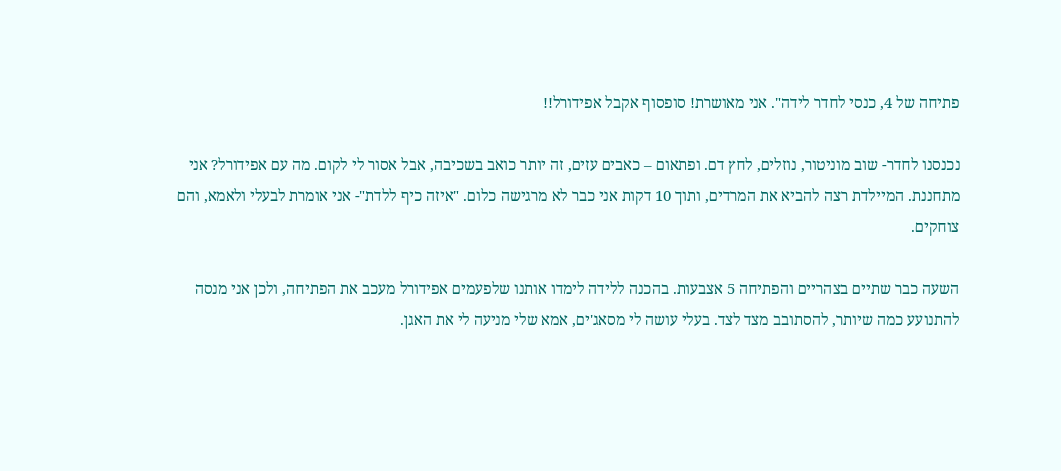פתיחה של 4, כנסי לחדר לידה". אני מאושרת! סופסוף אקבל אפידורל!!

נכנסנו לחדר- שוב מוניטור, נוזלים, לחץ דם. ופתאום – כאבים עזים, זה יותר כואב בשכיבה, אבל אסור לי לקום. מה עם אפידורל? אני מתחננת. המיילדת רצה להביא את המרדים, ותוך 10 דקות אני כבר לא מרגישה כלום. "איזה כיף ללדת"- אני אומרת לבעלי ולאמא, והם צוחקים.

השעה כבר שתיים בצהריים והפתיחה 5 אצבעות. בהכנה ללידה לימדו אותנו שלפעמים אפידורל מעכב את הפתיחה, ולכן אני מנסה להתנועע כמה שיותר, להסתובב מצד לצד. בעלי עושה לי מסאג'ים, אמא שלי מניעה לי את האגן.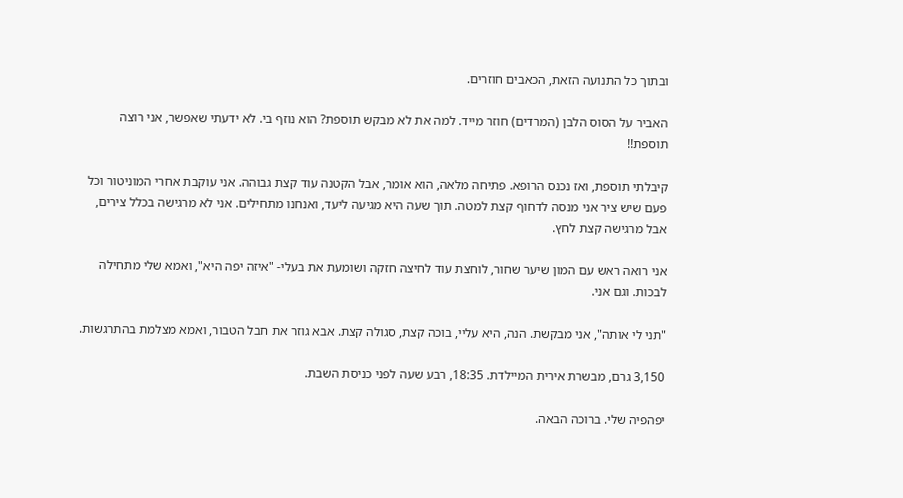ובתוך כל התנועה הזאת, הכאבים חוזרים.

האביר על הסוס הלבן (המרדים) חוזר מייד. למה את לא מבקש תוספת? הוא נוזף בי. לא ידעתי שאפשר, אני רוצה תוספת!!

קיבלתי תוספת, ואז נכנס הרופא. פתיחה מלאה, הוא אומר, אבל הקטנה עוד קצת גבוהה. אני עוקבת אחרי המוניטור וכל פעם שיש ציר אני מנסה לדחוף קצת למטה. תוך שעה היא מגיעה ליעד, ואנחנו מתחילים. אני לא מרגישה בכלל צירים, אבל מרגישה קצת לחץ.

אני רואה ראש עם המון שיער שחור, לוחצת עוד לחיצה חזקה ושומעת את בעלי- "איזה יפה היא", ואמא שלי מתחילה לבכות. וגם אני.

"תני לי אותה", אני מבקשת. הנה, היא עליי, בוכה קצת, סגולה קצת. אבא גוזר את חבל הטבור, ואמא מצלמת בהתרגשות.

3,150 גרם, מבשרת אירית המיילדת. 18:35, רבע שעה לפני כניסת השבת.

יפהפיה שלי. ברוכה הבאה.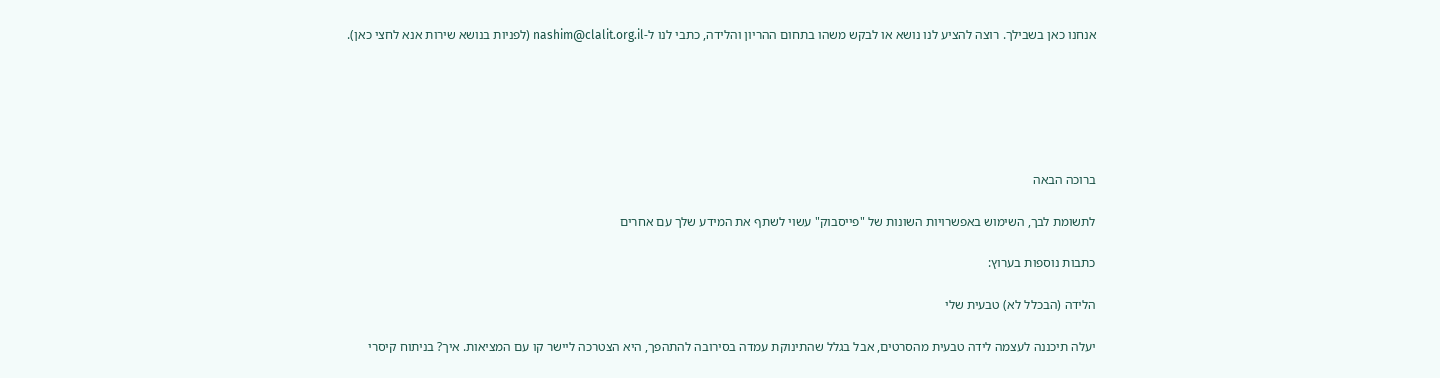אנחנו כאן בשבילך. רוצה להציע לנו נושא או לבקש משהו בתחום ההריון והלידה, כתבי לנו ל-nashim@clalit.org.il (לפניות בנושא שירות אנא לחצי כאן).






ברוכה הבאה

לתשומת לבך, השימוש באפשרויות השונות של "פייסבוק" עשוי לשתף את המידע שלך עם אחרים

כתבות נוספות בערוץ:

הלידה (הבכלל לא) טבעית שלי

יעלה תיכננה לעצמה לידה טבעית מהסרטים, אבל בגלל שהתינוקת עמדה בסירובה להתהפך, היא הצטרכה ליישר קו עם המציאות. איך? בניתוח קיסרי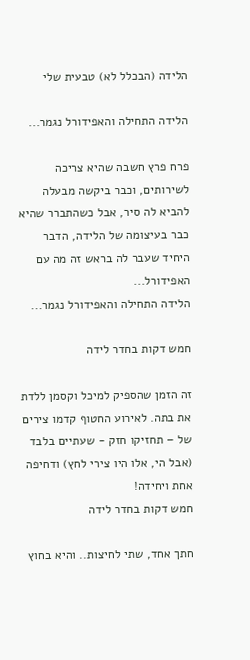הלידה (הבכלל לא) טבעית שלי

הלידה התחילה והאפידורל נגמר...

פרח פרץ חשבה שהיא צריכה לשירותים, וכבר ביקשה מבעלה להביא לה סיר, אבל כשהתברר שהיא כבר בעיצומה של הלידה, הדבר היחיד שעבר לה בראש זה מה עם האפידורל...
הלידה התחילה והאפידורל נגמר...

חמש דקות בחדר לידה

זה הזמן שהספיק למיכל וקסמן ללדת את בתה. לאירוע החטוף קדמו צירים של – תחזיקו חזק - שעתיים בלבד (אבל הי, אלו היו צירי לחץ) ודחיפה אחת ויחידה!
חמש דקות בחדר לידה

חתך אחד, שתי לחיצות.. והיא בחוץ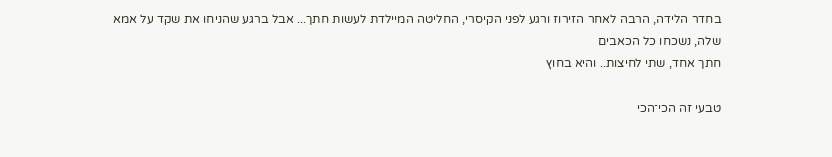בחדר הלידה, הרבה לאחר הזירוז ורגע לפני הקיסרי, החליטה המיילדת לעשות חתך... אבל ברגע שהניחו את שקד על אמא שלה, נשכחו כל הכאבים
חתך אחד, שתי לחיצות.. והיא בחוץ

טבעי זה הכי־הכי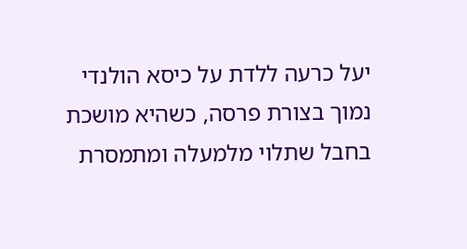יעל כרעה ללדת על כיסא הולנדי נמוך בצורת פרסה, כשהיא מושכת בחבל שתלוי מלמעלה ומתמסרת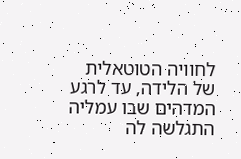לחוויה הטוטאלית של הלידה, עד לרגע המדהים שבו עמליה התגלשה לה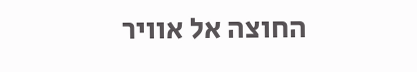החוצה אל אוויר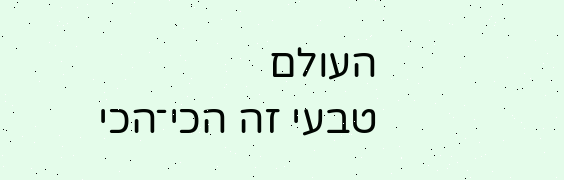העולם
טבעי זה הכי־הכי